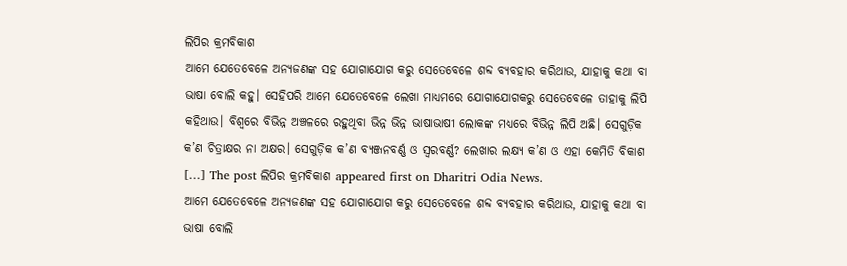ଲିପିର କ୍ରମବିକାଶ
ଆମେ ଯେତେବେଳେ ଅନ୍ୟଜଣଙ୍କ ସହ ଯୋଗାଯୋଗ କରୁ ସେତେବେଳେ ଶବ୍ଦ ବ୍ୟବହାର କରିଥାଉ, ଯାହାକୁ କଥା ବା ଭାଷା ବୋଲି କହୁ। ସେହିପରି ଆମେ ଯେତେବେଳେ ଲେଖା ମାଧ୍ୟମରେ ଯୋଗାଯୋଗକରୁ ସେତେବେଳେ ତାହାକୁ ଲିପି କହିଥାଉ। ବିଶ୍ୱରେ ବିଭିନ୍ନ ଅଞ୍ଚଳରେ ରହୁଥିବା ଭିନ୍ନ ଭିନ୍ନ ଭାଷାଭାଷୀ ଲୋକଙ୍କ ମଧ୍ୟରେ ବିଭିନ୍ନ ଲିପି ଅଛି। ସେଗୁଡ଼ିକ କ’ଣ ଚିତ୍ରାକ୍ଷର ନା ଅକ୍ଷର। ସେଗୁଡ଼ିକ କ’ଣ ବ୍ୟଞ୍ଜନବର୍ଣ୍ଣ ଓ ସ୍ବରବର୍ଣ୍ଣ? ଲେଖାର ଲକ୍ଷ୍ୟ କ’ଣ ଓ ଏହା କେମିତି ବିକାଶ […] The post ଲିପିର କ୍ରମବିକାଶ appeared first on Dharitri Odia News.
ଆମେ ଯେତେବେଳେ ଅନ୍ୟଜଣଙ୍କ ସହ ଯୋଗାଯୋଗ କରୁ ସେତେବେଳେ ଶବ୍ଦ ବ୍ୟବହାର କରିଥାଉ, ଯାହାକୁ କଥା ବା ଭାଷା ବୋଲି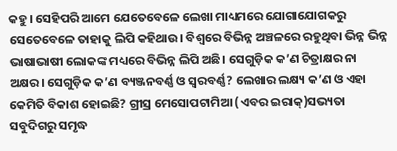କହୁ। ସେହିପରି ଆମେ ଯେତେବେଳେ ଲେଖା ମାଧ୍ୟମରେ ଯୋଗାଯୋଗକରୁ ସେତେବେଳେ ତାହାକୁ ଲିପି କହିଥାଉ। ବିଶ୍ୱରେ ବିଭିନ୍ନ ଅଞ୍ଚଳରେ ରହୁଥିବା ଭିନ୍ନ ଭିନ୍ନ ଭାଷାଭାଷୀ ଲୋକଙ୍କ ମଧ୍ୟରେ ବିଭିନ୍ନ ଲିପି ଅଛି। ସେଗୁଡ଼ିକ କ’ଣ ଚିତ୍ରାକ୍ଷର ନା ଅକ୍ଷର। ସେଗୁଡ଼ିକ କ’ଣ ବ୍ୟଞ୍ଜନବର୍ଣ୍ଣ ଓ ସ୍ବରବର୍ଣ୍ଣ? ଲେଖାର ଲକ୍ଷ୍ୟ କ’ଣ ଓ ଏହା କେମିତି ବିକାଶ ହୋଇଛି? ଗ୍ରୀସ୍ର ମେସୋପଟାମିଆ (ଏବର ଇରାକ୍)ସଭ୍ୟତା ସବୁଦିଗରୁ ସମୃଦ୍ଧ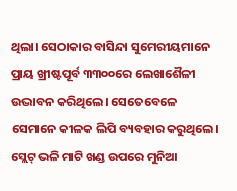ଥିଲା। ସେଠାକାର ବାସିନ୍ଦା ସୁମେରୀୟମାନେ ପ୍ରାୟ ଖ୍ରୀଷ୍ଟପୂର୍ବ ୩୩୦୦ରେ ଲେଖାଶୈଳୀ ଉଦ୍ଭାବନ କରିଥିଲେ। ସେତେବେଳେ ସେମାନେ କୀଳକ ଲିପି ବ୍ୟବହାର କରୁଥିଲେ। ସ୍ଲେଟ୍ ଭଳି ମାଟି ଖଣ୍ଡ ଉପରେ ମୁନିଆ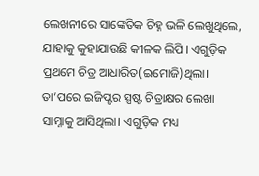ଲେଖନୀରେ ସାଙ୍କେତିକ ଚିହ୍ନ ଭଳି ଲେଖୁଥିଲେ, ଯାହାକୁ କୁହାଯାଉଛି କୀଳକ ଲିପି। ଏଗୁଡ଼ିକ ପ୍ରଥମେ ଚିତ୍ର ଆଧାରିତ(ଇମୋଜି)ଥିଲା। ତା’ପରେ ଇଜିପ୍ଟର ସ୍ପଷ୍ଟ ଚିତ୍ରାକ୍ଷର ଲେଖା ସାମ୍ନାକୁ ଆସିଥିଲା। ଏଗୁଡ଼ିକ ମଧ୍ୟ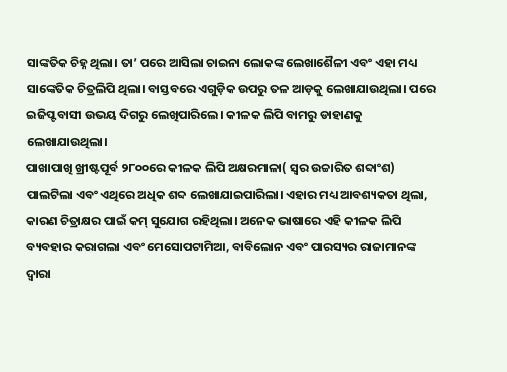ସାଙ୍କତିକ ଚିହ୍ନ ଥିଲା। ତା’ ପରେ ଆସିଲା ଚାଇନା ଲୋକଙ୍କ ଲେଖାଶୈଳୀ ଏବଂ ଏହା ମଧ୍ୟ ସାଙ୍କେତିକ ଚିତ୍ରଲିପି ଥିଲା। ବାସ୍ତବରେ ଏଗୁଡ଼ିକ ଉପରୁ ତଳ ଆଡ଼କୁ ଲେଖାଯାଉଥିଲା। ପରେ ଇଜିପ୍ଟବାସୀ ଉଭୟ ଦିଗରୁ ଲେଖିପାରିଲେ। କୀଳକ ଲିପି ବାମରୁ ଡାହାଣକୁ ଲେଖାଯାଉଥିଲା।
ପାଖାପାଖି ଖ୍ରୀଷ୍ଟପୂର୍ବ ୨୮୦୦ରେ କୀଳକ ଲିପି ଅକ୍ଷରମାଳା( ସ୍ବର ଉଚ୍ଚାରିତ ଶବ୍ଦାଂଶ) ପାଲଟିଲା ଏବଂ ଏଥିରେ ଅଧିକ ଶବ୍ଦ ଲେଖାଯାଇପାରିଲା। ଏହାର ମଧ୍ୟ ଆବଶ୍ୟକତା ଥିଲା, କାରଣ ଚିତ୍ରାକ୍ଷର ପାଇଁ କମ୍ ସୁଯୋଗ ରହିଥିଲା। ଅନେକ ଭାଷାରେ ଏହି କୀଳକ ଲିପି ବ୍ୟବହାର କରାଗଲା ଏବଂ ମେସୋପଟାମିଆ, ବାବିଲୋନ ଏବଂ ପାରସ୍ୟର ରାଜାମାନଙ୍କ ଦ୍ୱାରା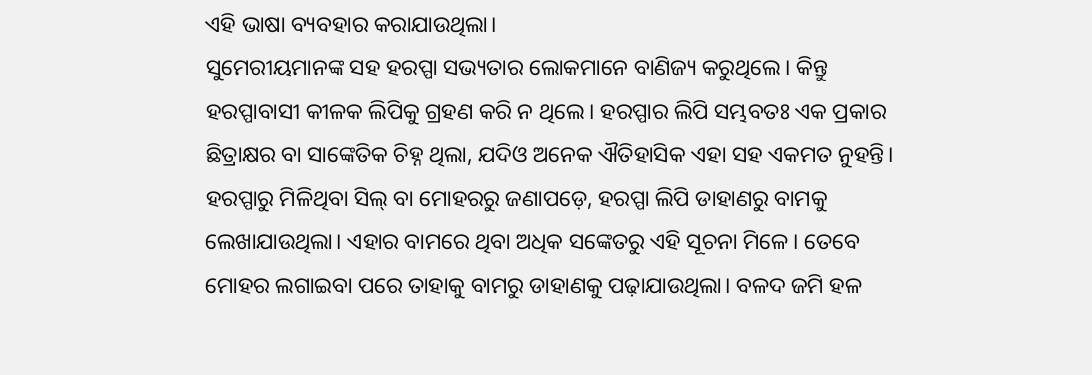ଏହି ଭାଷା ବ୍ୟବହାର କରାଯାଉଥିଲା।
ସୁମେରୀୟମାନଙ୍କ ସହ ହରପ୍ପା ସଭ୍ୟତାର ଲୋକମାନେ ବାଣିଜ୍ୟ କରୁଥିଲେ। କିନ୍ତୁ ହରପ୍ପାବାସୀ କୀଳକ ଲିପିକୁ ଗ୍ରହଣ କରି ନ ଥିଲେ। ହରପ୍ପାର ଲିପି ସମ୍ଭବତଃ ଏକ ପ୍ରକାର ଛିତ୍ରାକ୍ଷର ବା ସାଙ୍କେତିକ ଚିହ୍ନ ଥିଲା, ଯଦିଓ ଅନେକ ଐତିହାସିକ ଏହା ସହ ଏକମତ ନୁହନ୍ତି। ହରପ୍ପାରୁ ମିଳିଥିବା ସିଲ୍ ବା ମୋହରରୁ ଜଣାପଡ଼େ, ହରପ୍ପା ଲିପି ଡାହାଣରୁ ବାମକୁ ଲେଖାଯାଉଥିଲା। ଏହାର ବାମରେ ଥିବା ଅଧିକ ସଙ୍କେତରୁ ଏହି ସୂଚନା ମିଳେ। ତେବେ ମୋହର ଲଗାଇବା ପରେ ତାହାକୁ ବାମରୁ ଡାହାଣକୁ ପଢ଼ାଯାଉଥିଲା। ବଳଦ ଜମି ହଳ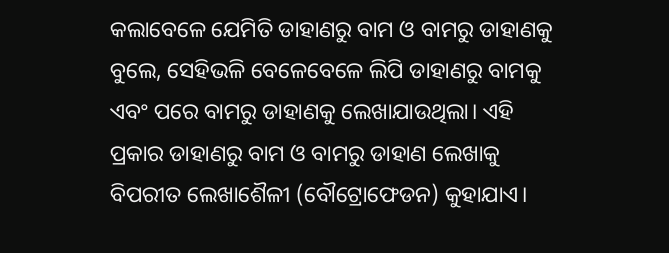କଲାବେଳେ ଯେମିତି ଡାହାଣରୁ ବାମ ଓ ବାମରୁ ଡାହାଣକୁ ବୁଲେ, ସେହିଭଳି ବେଳେବେଳେ ଲିପି ଡାହାଣରୁ ବାମକୁ ଏବଂ ପରେ ବାମରୁ ଡାହାଣକୁ ଲେଖାଯାଉଥିଲା। ଏହି ପ୍ରକାର ଡାହାଣରୁ ବାମ ଓ ବାମରୁ ଡାହାଣ ଲେଖାକୁ ବିପରୀତ ଲେଖାଶୈଳୀ (ବୌଟ୍ରୋଫେଡନ) କୁହାଯାଏ।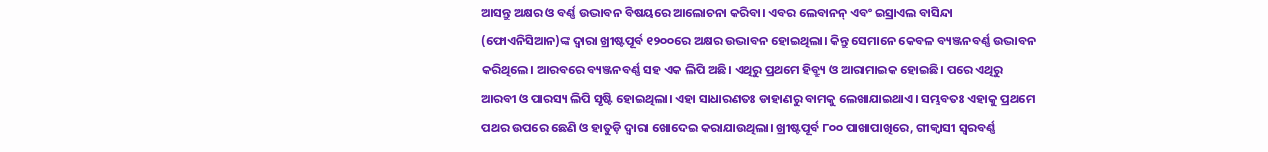ଆସନ୍ତୁ ଅକ୍ଷର ଓ ବର୍ଣ୍ଣ ଉଦ୍ଭାବନ ବିଷୟରେ ଆଲୋଚନା କରିବା। ଏବର ଲେବାନନ୍ ଏବଂ ଇସ୍ରାଏଲ ବାସିନ୍ଦା (ଫୋଏନିସିଆନ)ଙ୍କ ଦ୍ୱାରା ଖ୍ରୀଷ୍ଟପୂର୍ବ ୧୨୦୦ରେ ଅକ୍ଷର ଉଦ୍ଭାବନ ହୋଇଥିଲା। କିନ୍ତୁ ସେମାନେ କେବଳ ବ୍ୟଞ୍ଜନବର୍ଣ୍ଣ ଉଦ୍ଭାବନ କରିଥିଲେ। ଆରବରେ ବ୍ୟଞ୍ଜନବର୍ଣ୍ଣ ସହ ଏକ ଲିପି ଅଛି। ଏଥିରୁ ପ୍ରଥମେ ହିବ୍ର୍ୟୁ ଓ ଆରାମାଇକ ହୋଇଛି। ପରେ ଏଥିରୁ ଆରବୀ ଓ ପାରସ୍ୟ ଲିପି ସୃଷ୍ଟି ହୋଇଥିଲା। ଏହା ସାଧାରଣତଃ ଡାହାଣରୁ ବାମକୁ ଲେଖାଯାଇଥାଏ। ସମ୍ଭବତଃ ଏହାକୁ ପ୍ରଥମେ ପଥର ଉପରେ ଛେଣି ଓ ହାତୁଡ଼ି ଦ୍ୱାରା ଖୋଦେଇ କରାଯାଉଥିଲା। ଖ୍ରୀଷ୍ଟପୂର୍ବ ୮୦୦ ପାଖାପାଖିରେ, ଗୀକ୍ବାସୀ ସ୍ବରବର୍ଣ୍ଣ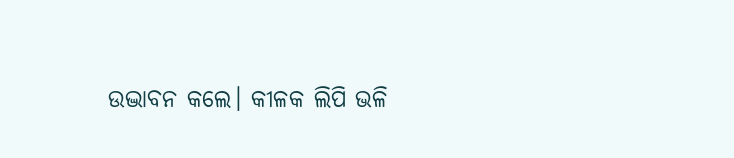ଉଦ୍ଭାବନ କଲେ। କୀଳକ ଲିପି ଭଳି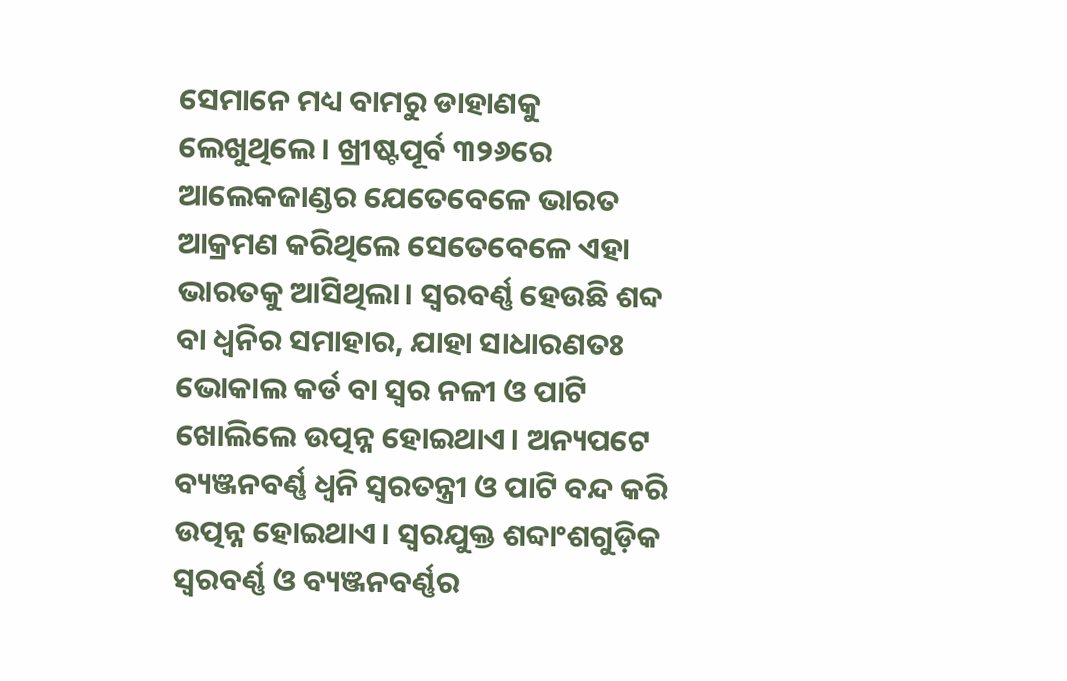ସେମାନେ ମଧ୍ୟ ବାମରୁ ଡାହାଣକୁ ଲେଖୁଥିଲେ। ଖ୍ରୀଷ୍ଟପୂର୍ବ ୩୨୬ରେ ଆଲେକଜାଣ୍ଡର ଯେତେବେଳେ ଭାରତ ଆକ୍ରମଣ କରିଥିଲେ ସେତେବେଳେ ଏହା ଭାରତକୁ ଆସିଥିଲା। ସ୍ବରବର୍ଣ୍ଣ ହେଉଛି ଶବ୍ଦ ବା ଧ୍ୱନିର ସମାହାର, ଯାହା ସାଧାରଣତଃ ଭୋକାଲ କର୍ଡ ବା ସ୍ବର ନଳୀ ଓ ପାଟି ଖୋଲିଲେ ଉତ୍ପନ୍ନ ହୋଇଥାଏ। ଅନ୍ୟପଟେ ବ୍ୟଞ୍ଜନବର୍ଣ୍ଣ ଧ୍ୱନି ସ୍ବରତନ୍ତ୍ରୀ ଓ ପାଟି ବନ୍ଦ କରି ଉତ୍ପନ୍ନ ହୋଇଥାଏ। ସ୍ବରଯୁକ୍ତ ଶବ୍ଦାଂଶଗୁଡ଼ିକ ସ୍ବରବର୍ଣ୍ଣ ଓ ବ୍ୟଞ୍ଜନବର୍ଣ୍ଣର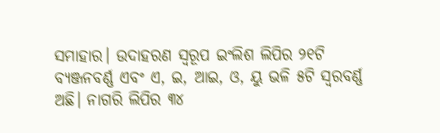ସମାହାର। ଉଦାହରଣ ସ୍ବରୂପ ଇଂଲିଶ ଲିପିର ୨୧ଟି ବ୍ୟଞ୍ଜନବର୍ଣ୍ଣ ଏବଂ ଏ, ଇ, ଆଇ, ଓ, ୟୁ ଭଳି ୫ଟି ସ୍ବରବର୍ଣ୍ଣ ଅଛି। ନାଗରି ଲିପିର ୩୪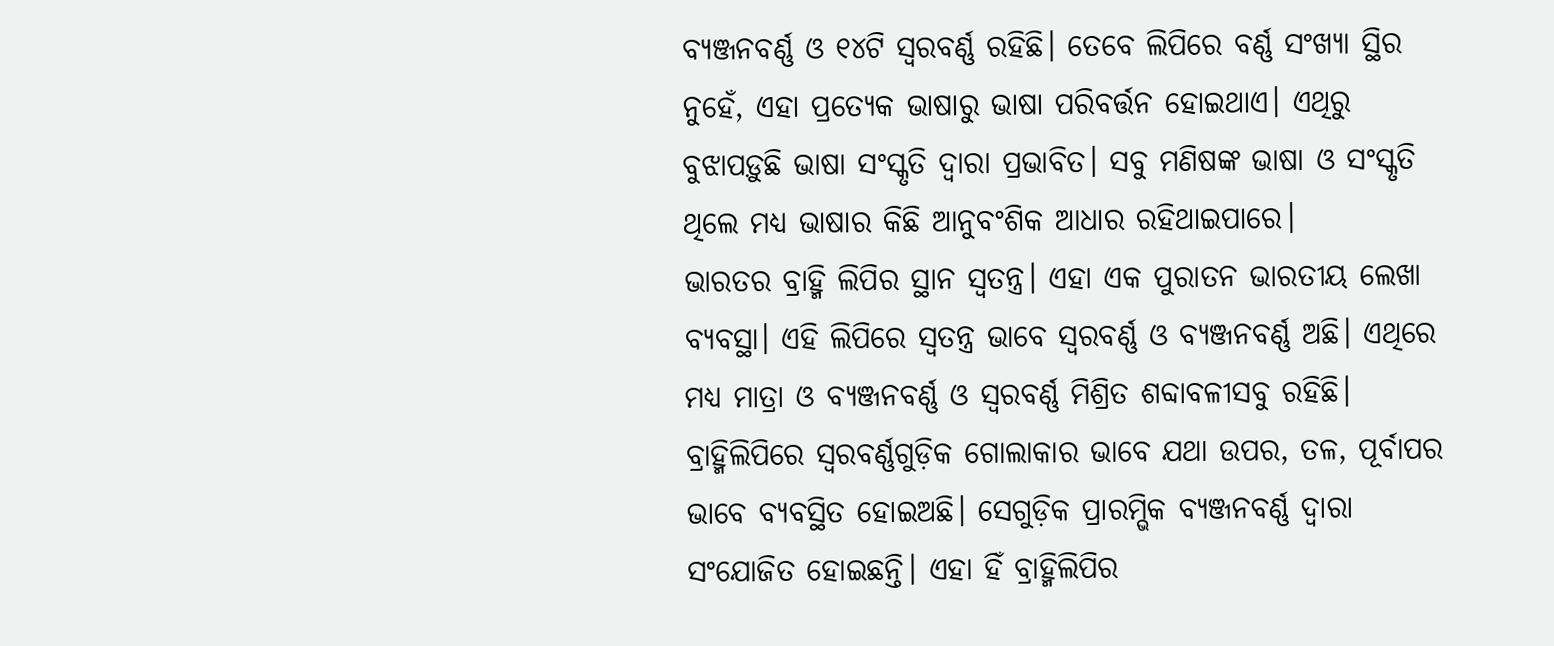ବ୍ୟଞ୍ଜନବର୍ଣ୍ଣ ଓ ୧୪ଟି ସ୍ବରବର୍ଣ୍ଣ ରହିଛି। ତେବେ ଲିପିରେ ବର୍ଣ୍ଣ ସଂଖ୍ୟା ସ୍ଥିର ନୁହେଁ, ଏହା ପ୍ରତ୍ୟେକ ଭାଷାରୁ ଭାଷା ପରିବର୍ତ୍ତନ ହୋଇଥାଏ। ଏଥିରୁ ବୁଝାପଡ଼ୁଛି ଭାଷା ସଂସ୍କୃତି ଦ୍ୱାରା ପ୍ରଭାବିତ। ସବୁ ମଣିଷଙ୍କ ଭାଷା ଓ ସଂସ୍କୃତି ଥିଲେ ମଧ୍ୟ ଭାଷାର କିଛି ଆନୁବଂଶିକ ଆଧାର ରହିଥାଇପାରେ।
ଭାରତର ବ୍ରାହ୍ମି ଲିପିର ସ୍ଥାନ ସ୍ବତନ୍ତ୍ର। ଏହା ଏକ ପୁରାତନ ଭାରତୀୟ ଲେଖା ବ୍ୟବସ୍ଥା। ଏହି ଲିପିରେ ସ୍ବତନ୍ତ୍ର ଭାବେ ସ୍ବରବର୍ଣ୍ଣ ଓ ବ୍ୟଞ୍ଜନବର୍ଣ୍ଣ ଅଛି। ଏଥିରେ ମଧ୍ୟ ମାତ୍ରା ଓ ବ୍ୟଞ୍ଜନବର୍ଣ୍ଣ ଓ ସ୍ବରବର୍ଣ୍ଣ ମିଶ୍ରିତ ଶବ୍ଦାବଳୀସବୁ ରହିଛି। ବ୍ରାହ୍ମିଲିପିରେ ସ୍ବରବର୍ଣ୍ଣଗୁଡ଼ିକ ଗୋଲାକାର ଭାବେ ଯଥା ଉପର, ତଳ, ପୂର୍ବାପର ଭାବେ ବ୍ୟବସ୍ଥିତ ହୋଇଅଛି। ସେଗୁଡ଼ିକ ପ୍ରାରମ୍ଭିକ ବ୍ୟଞ୍ଜନବର୍ଣ୍ଣ ଦ୍ୱାରା ସଂଯୋଜିତ ହୋଇଛନ୍ତି। ଏହା ହିଁ ବ୍ରାହ୍ମିଲିପିର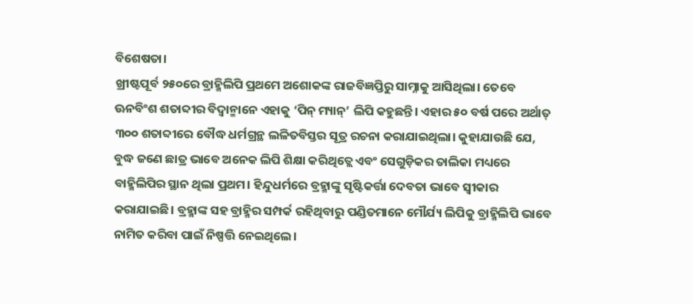ବିଶେଷତା।
ଖ୍ରୀଷ୍ଟପୂର୍ବ ୨୫୦ରେ ବ୍ରାହ୍ମିଲିପି ପ୍ରଥମେ ଅଶୋକଙ୍କ ରାଜବିଜ୍ଞପ୍ତିରୁ ସାମ୍ନାକୁ ଆସିଥିଲା। ତେବେ ଊନବିଂଶ ଶତାବ୍ଦୀର ବିଦ୍ୱାନ୍ମାନେ ଏହାକୁ ‘ପିନ୍ ମ୍ୟାନ୍’ ଲିପି କହୁଛନ୍ତି। ଏହାର ୫୦ ବର୍ଷ ପରେ ଅର୍ଥାତ୍ ୩୦୦ ଶତାବ୍ଦୀରେ ବୌଦ୍ଧ ଧର୍ମଗ୍ରନ୍ଥ ଲଳିତବିସ୍ତର ସୂତ୍ର ରଚନା କରାଯାଇଥିଲା। କୁହାଯାଉଛି ଯେ, ବୁଦ୍ଧ ଜଣେ ଛାତ୍ର ଭାବେ ଅନେକ ଲିପି ଶିକ୍ଷା କରିଥିତ୍ଲେ ଏବଂ ସେଗୁଡ଼ିକର ତାଲିକା ମଧ୍ୟରେ ବାହ୍ମିଲିପିର ସ୍ଥାନ ଥିଲା ପ୍ରଥମ। ହିନ୍ଦୁଧର୍ମରେ ବ୍ରହ୍ମାଙ୍କୁ ସୃଷ୍ଟିକର୍ତ୍ତା ଦେବତା ଭାବେ ସ୍ବୀକାର କରାଯାଇଛି। ବ୍ରହ୍ମାଙ୍କ ସହ ବ୍ରାହ୍ମିର ସମ୍ପର୍କ ରହିଥିବାରୁ ପଣ୍ଡିତମାନେ ମୌର୍ଯ୍ୟ ଲିପିକୁ ବ୍ରାହ୍ମିଲିପି ଭାବେ ନାମିତ କରିବା ପାଇଁ ନିଷ୍ପତ୍ତି ନେଇଥିଲେ।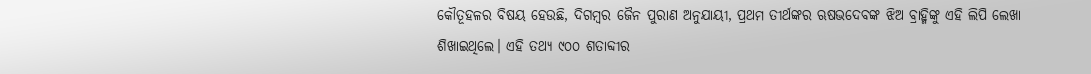କୌତୂହଳର ବିଷୟ ହେଉଛି, ଦିଗମ୍ବର ଜୈନ ପୁରାଣ ଅନୁଯାୟୀ, ପ୍ରଥମ ତୀର୍ଥଙ୍କର ଋଷଭଦେବଙ୍କ ଝିଅ ବ୍ରାହ୍ମିଙ୍କୁ ଏହି ଲିପି ଲେଖା ଶିଖାଇଥିଲେ। ଏହି ତଥ୍ୟ ୯୦୦ ଶତାବ୍ଦୀର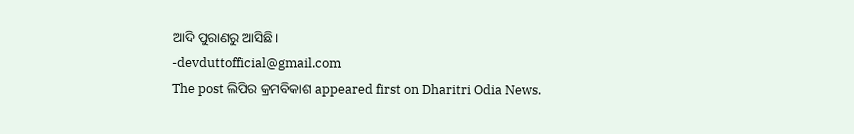ଆଦି ପୁରାଣରୁ ଆସିଛି।
-devduttofficial@gmail.com
The post ଲିପିର କ୍ରମବିକାଶ appeared first on Dharitri Odia News.